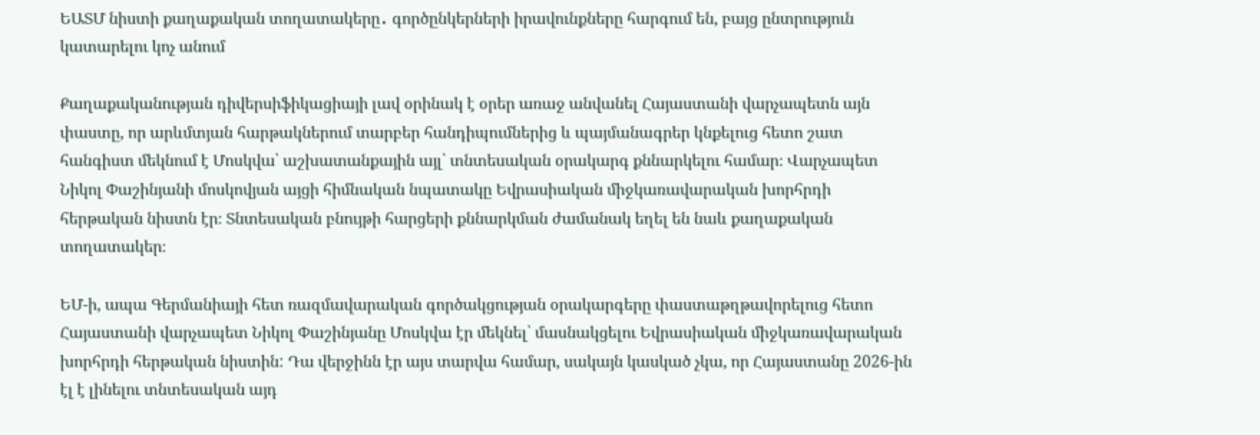ԵԱՏՄ նիստի քաղաքական տողատակերը․ գործընկերների իրավունքները հարգում են, բայց ընտրություն կատարելու կոչ անում

Քաղաքականության դիվերսիֆիկացիայի լավ օրինակ է օրեր առաջ անվանել Հայաստանի վարչապետն այն փաստը, որ արևմտյան հարթակներում տարբեր հանդիպումներից և պայմանագրեր կնքելուց հետո շատ հանգիստ մեկնում է Մոսկվա՝ աշխատանքային այլ՝ տնտեսական օրակարգ քննարկելու համար։ Վարչապետ Նիկոլ Փաշինյանի մոսկովյան այցի հիմնական նպատակը Եվրասիական միջկառավարական խորհրդի հերթական նիստն էր։ Տնտեսական բնույթի հարցերի քննարկման ժամանակ եղել են նաև քաղաքական տողատակեր։

ԵՄ-ի, ապա Գերմանիայի հետ ռազմավարական գործակցության օրակարգերը փաստաթղթավորելուց հետո Հայաստանի վարչապետ Նիկոլ Փաշինյանը Մոսկվա էր մեկնել՝ մասնակցելու Եվրասիական միջկառավարական խորհրդի հերթական նիստին: Դա վերջինն էր այս տարվա համար, սակայն կասկած չկա, որ Հայաստանը 2026-ին էլ է լինելու տնտեսական այդ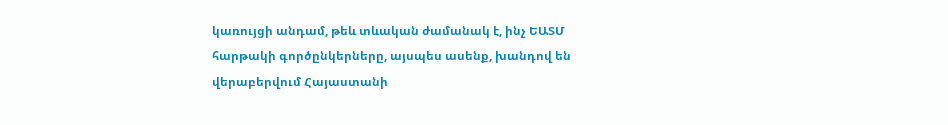կառույցի անդամ, թեև տևական ժամանակ է, ինչ ԵԱՏՄ հարթակի գործընկերները, այսպես ասենք, խանդով են վերաբերվում Հայաստանի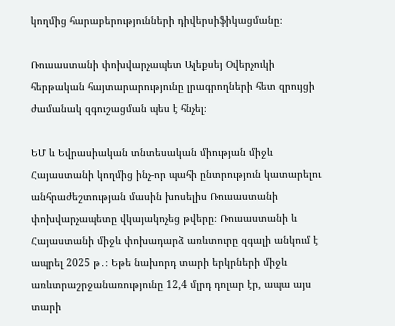կողմից հարաբերությունների դիվերսիֆիկացմանը։

Ռուսաստանի փոխվարչապետ Ալեքսեյ Օվերչուկի հերթական հայտարարությունը լրագրողների հետ զրույցի ժամանակ զգուշացման պես է հնչել։

ԵՄ և Եվրասիական տնտեսական միության միջև Հայաստանի կողմից ինչ-որ պահի ընտրություն կատարելու անհրաժեշտության մասին խոսելիս Ռուսաստանի փոխվարչապետը վկայակոչեց թվերը։ Ռուսաստանի և Հայաստանի միջև փոխադարձ առևտուրը զգալի անկում է ապրել 2025 թ․։ Եթե նախորդ տարի երկրների միջև առևտրաշրջանառությունը 12,4 մլրդ դոլար էր, ապա այս տարի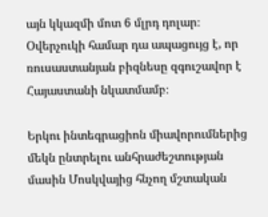այն կկազմի մոտ 6 մլրդ դոլար։ Օվերչուկի համար դա ապացույց է, որ ռուսաստանյան բիզնեսը զգուշավոր է Հայաստանի նկատմամբ։

Երկու ինտեգրացիոն միավորումներից մեկն ընտրելու անհրաժեշտության մասին Մոսկվայից հնչող մշտական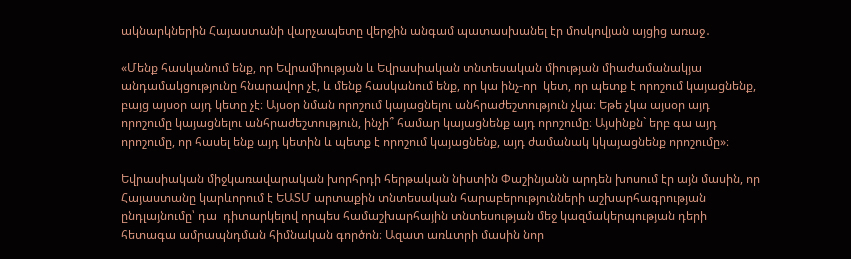ակնարկներին Հայաստանի վարչապետը վերջին անգամ պատասխանել էր մոսկովյան այցից առաջ․

«Մենք հասկանում ենք, որ Եվրամիության և Եվրասիական տնտեսական միության միաժամանակյա անդամակցությունը հնարավոր չէ, և մենք հասկանում ենք, որ կա ինչ-որ  կետ, որ պետք է որոշում կայացնենք, բայց այսօր այդ կետը չէ։ Այսօր նման որոշում կայացնելու անհրաժեշտություն չկա։ Եթե չկա այսօր այդ որոշումը կայացնելու անհրաժեշտություն, ինչի՞ համար կայացնենք այդ որոշումը։ Այսինքն` երբ գա այդ որոշումը, որ հասել ենք այդ կետին և պետք է որոշում կայացնենք, այդ ժամանակ կկայացնենք որոշումը»։

Եվրասիական միջկառավարական խորհրդի հերթական նիստին Փաշինյանն արդեն խոսում էր այն մասին, որ Հայաստանը կարևորում է ԵԱՏՄ արտաքին տնտեսական հարաբերությունների աշխարհագրության ընդլայնումը՝ դա  դիտարկելով որպես համաշխարհային տնտեսության մեջ կազմակերպության դերի հետագա ամրապնդման հիմնական գործոն։ Ազատ առևտրի մասին նոր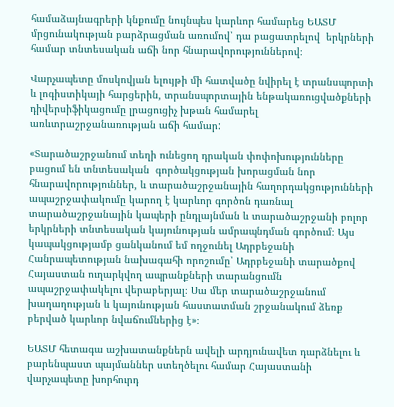համաձայնագրերի կնքումը նույնպես կարևոր համարեց ԵԱՏՄ մրցունակության բարձրացման առումով՝ դա բացատրելով  երկրների համար տնտեսական աճի նոր հնարավորություններով։

Վարչապետը մոսկովյան ելույթի մի հատվածը նվիրել է տրանսպորտի և լոգիստիկայի հարցերին, տրանսպորտային ենթակառուցվածքների դիվերսիֆիկացումը լրացուցիչ խթան համարել առևտրաշրջանառության աճի համար:

«Տարածաշրջանում տեղի ունեցող դրական փոփոխությունները բացում են տնտեսական  գործակցության խորացման նոր հնարավորություններ, և տարածաշրջանային հաղորդակցությունների ապաշրջափակումը կարող է կարևոր գործոն դառնալ տարածաշրջանային կապերի ընդլայնման և տարածաշրջանի բոլոր երկրների տնտեսական կայունության ամրապնդման գործում։ Այս կապակցությամբ ցանկանում եմ ողջունել Ադրբեջանի Հանրապետության նախագահի որոշումը՝ Ադրբեջանի տարածքով Հայաստան ուղարկվող ապրանքների տարանցումն ապաշրջափակելու վերաբերյալ։ Սա մեր տարածաշրջանում խաղաղության և կայունության հաստատման շրջանակում ձեռք բերված կարևոր նվաճումներից է»։

ԵԱՏՄ հետագա աշխատանքներն ավելի արդյունավետ դարձնելու և բարենպաստ պայմաններ ստեղծելու համար Հայաստանի վարչապետը խորհուրդ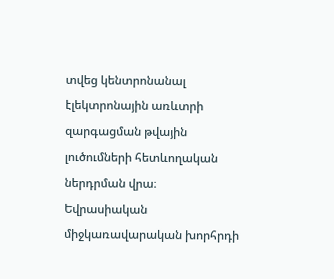տվեց կենտրոնանալ էլեկտրոնային առևտրի զարգացման թվային լուծումների հետևողական ներդրման վրա։ Եվրասիական միջկառավարական խորհրդի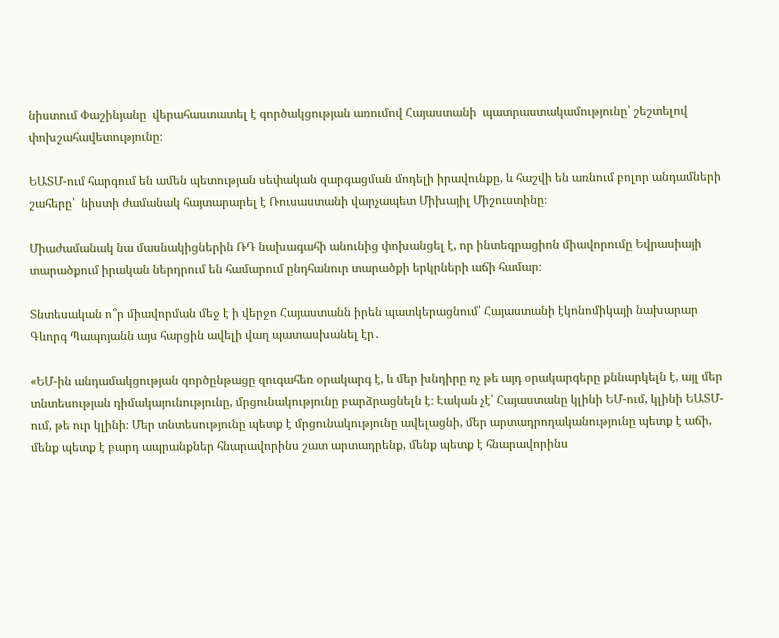նիստում Փաշինյանը  վերահաստատել է գործակցության առումով Հայաստանի  պատրաստակամությունը՝ շեշտելով փոխշահավետությունը։

ԵԱՏՄ-ում հարգում են ամեն պետության սեփական զարգացման մոդելի իրավունքը, և հաշվի են առնում բոլոր անդամների շահերը՝  նիստի ժամանակ հայտարարել է Ռուսաստանի վարչապետ Միխայիլ Միշուստինը։

Միաժամանակ նա մասնակիցներին ՌԴ նախագահի անունից փոխանցել է, որ ինտեգրացիոն միավորումը Եվրասիայի տարածքում իրական ներդրում են համարում ընդհանուր տարածքի երկրների աճի համար։

Տնտեսական ո՞ր միավորման մեջ է ի վերջո Հայաստանն իրեն պատկերացնում՝ Հայաստանի էկոնոմիկայի նախարար Գևորգ Պապոյանն այս հարցին ավելի վաղ պատասխանել էր․

«ԵՄ-ին անդամակցության գործընթացը զուգահեռ օրակարգ է, և մեր խնդիրը ոչ թե այդ օրակարգերը քննարկելն է, այլ մեր տնտեսության դիմակայունությունը, մրցունակությունը բարձրացնելն է։ Էական չէ՝ Հայաստանը կլինի ԵՄ-ում, կլինի ԵԱՏՄ-ում, թե ուր կլինի։ Մեր տնտեսությունը պետք է մրցունակությունը ավելացնի, մեր արտադրողականությունը պետք է աճի, մենք պետք է բարդ ապրանքներ հնարավորինս շատ արտադրենք, մենք պետք է հնարավորինս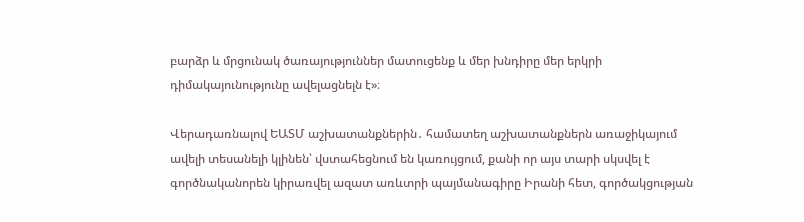բարձր և մրցունակ ծառայություններ մատուցենք և մեր խնդիրը մեր երկրի դիմակայունությունը ավելացնելն է»։

Վերադառնալով ԵԱՏՄ աշխատանքներին․ համատեղ աշխատանքներն առաջիկայում ավելի տեսանելի կլինեն՝ վստահեցնում են կառույցում, քանի որ այս տարի սկսվել է գործնականորեն կիրառվել ազատ առևտրի պայմանագիրը Իրանի հետ, գործակցության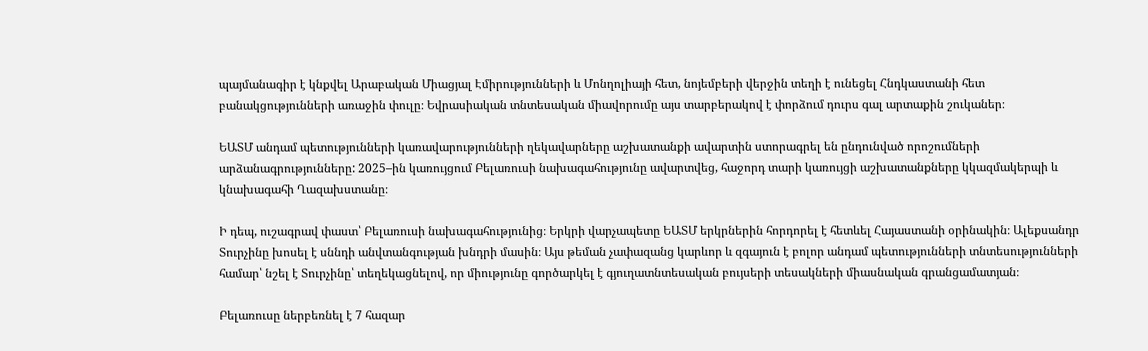պայմանագիր է կնքվել Արաբական Միացյալ Էմիրությունների և Մոնղոլիայի հետ, նոյեմբերի վերջին տեղի է ունեցել Հնդկաստանի հետ բանակցությունների առաջին փուլը։ Եվրասիական տնտեսական միավորումը այս տարբերակով է փորձում դուրս գալ արտաքին շուկաներ։

ԵԱՏՄ անդամ պետությունների կառավարությունների ղեկավարները աշխատանքի ավարտին ստորագրել են ընդունված որոշումների արձանագրությունները: 2025–ին կառույցում Բելառուսի նախագահությունը ավարտվեց, հաջորդ տարի կառույցի աշխատանքները կկազմակերպի և կնախագահի Ղազախստանը։

Ի դեպ, ուշագրավ փաստ՝ Բելառուսի նախագահությունից։ Երկրի վարչապետը ԵԱՏՄ երկրներին հորդորել է հետևել Հայաստանի օրինակին։ Ալեքսանդր Տուրչինը խոսել է սննդի անվտանգության խնդրի մասին։ Այս թեման չափազանց կարևոր և զգայուն է բոլոր անդամ պետությունների տնտեսությունների համար՝ նշել է Տուրչինը՝ տեղեկացնելով, որ միությունը գործարկել է գյուղատնտեսական բույսերի տեսակների միասնական գրանցամատյան։

Բելառուսը ներբեռնել է 7 հազար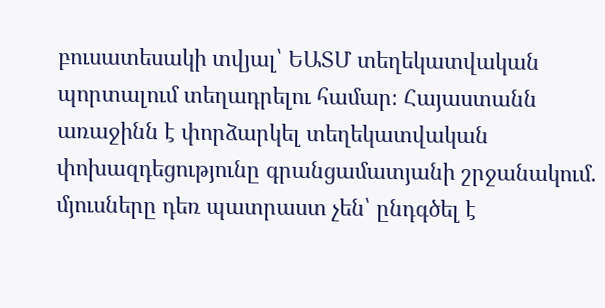բուսատեսակի տվյալ՝ ԵԱՏՄ տեղեկատվական պորտալում տեղադրելու համար։ Հայաստանն առաջինն է փորձարկել տեղեկատվական փոխազդեցությունը գրանցամատյանի շրջանակում. մյուսները դեռ պատրաստ չեն՝ ընդգծել է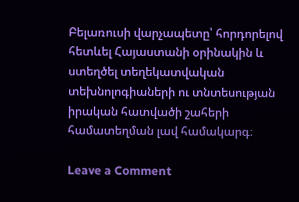Բելառուսի վարչապետը՝ հորդորելով հետևել Հայաստանի օրինակին և ստեղծել տեղեկատվական տեխնոլոգիաների ու տնտեսության իրական հատվածի շահերի համատեղման լավ համակարգ։

Leave a Comment